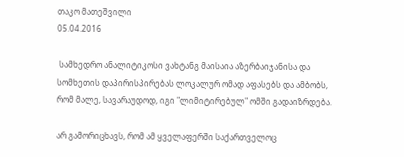თაკო მათეშვილი
05.04.2016

 სამხედრო ანალიტიკოსი ვახტანგ მაისაია აზერბაიჯანისა და სომხეთის დაპირისპირებას ლოკალურ ომად აფასებს და ამბობს, რომ მალე, სავარაუდოდ, იგი "ლიმიტირებულ" ომში გადაიზრდება.

არ გამორიცხავს, რომ ამ ყველაფერში საქართველოც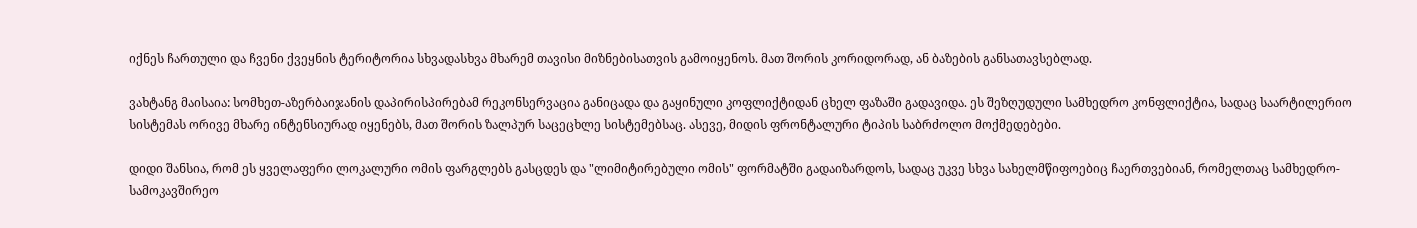იქნეს ჩართული და ჩვენი ქვეყნის ტერიტორია სხვადასხვა მხარემ თავისი მიზნებისათვის გამოიყენოს. მათ შორის კორიდორად, ან ბაზების განსათავსებლად.

ვახტანგ მაისაია: სომხეთ-აზერბაიჯანის დაპირისპირებამ რეკონსერვაცია განიცადა და გაყინული კოფლიქტიდან ცხელ ფაზაში გადავიდა. ეს შეზღუდული სამხედრო კონფლიქტია, სადაც საარტილერიო სისტემას ორივე მხარე ინტენსიურად იყენებს, მათ შორის ზალპურ საცეცხლე სისტემებსაც. ასევე, მიდის ფრონტალური ტიპის საბრძოლო მოქმედებები.

დიდი შანსია, რომ ეს ყველაფერი ლოკალური ომის ფარგლებს გასცდეს და "ლიმიტირებული ომის" ფორმატში გადაიზარდოს, სადაც უკვე სხვა სახელმწიფოებიც ჩაერთვებიან, რომელთაც სამხედრო-სამოკავშირეო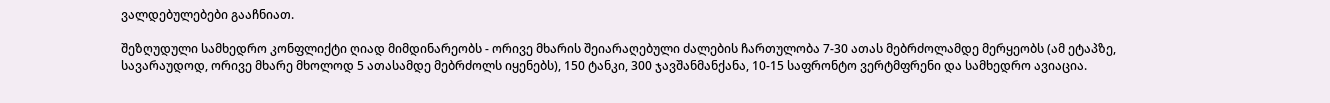ვალდებულებები გააჩნიათ.

შეზღუდული სამხედრო კონფლიქტი ღიად მიმდინარეობს - ორივე მხარის შეიარაღებული ძალების ჩართულობა 7-30 ათას მებრძოლამდე მერყეობს (ამ ეტაპზე, სავარაუდოდ, ორივე მხარე მხოლოდ 5 ათასამდე მებრძოლს იყენებს), 150 ტანკი, 300 ჯავშანმანქანა, 10-15 საფრონტო ვერტმფრენი და სამხედრო ავიაცია.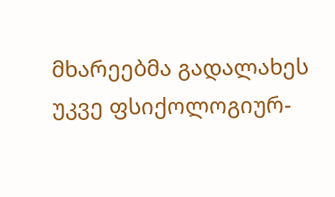მხარეებმა გადალახეს უკვე ფსიქოლოგიურ-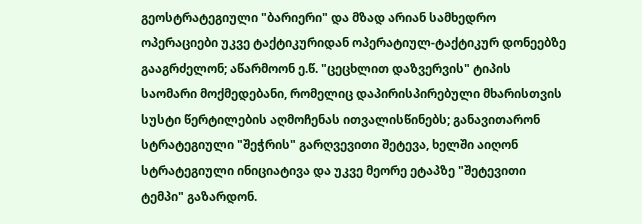გეოსტრატეგიული "ბარიერი" და მზად არიან სამხედრო ოპერაციები უკვე ტაქტიკურიდან ოპერატიულ-ტაქტიკურ დონეებზე გააგრძელონ; აწარმოონ ე.წ. "ცეცხლით დაზვერვის" ტიპის საომარი მოქმედებანი, რომელიც დაპირისპირებული მხარისთვის სუსტი წერტილების აღმოჩენას ითვალისწინებს; განავითარონ სტრატეგიული "შეჭრის" გარღვევითი შეტევა, ხელში აიღონ სტრატეგიული ინიციატივა და უკვე მეორე ეტაპზე "შეტევითი ტემპი" გაზარდონ.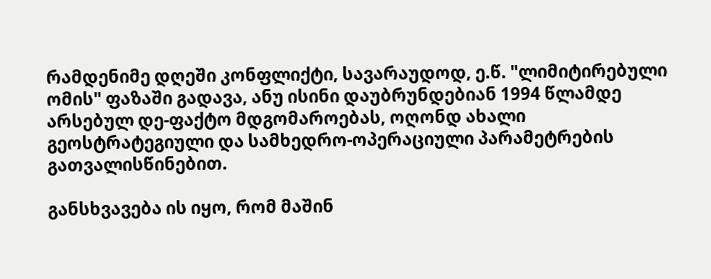რამდენიმე დღეში კონფლიქტი, სავარაუდოდ, ე.წ. "ლიმიტირებული ომის" ფაზაში გადავა, ანუ ისინი დაუბრუნდებიან 1994 წლამდე არსებულ დე-ფაქტო მდგომაროებას, ოღონდ ახალი გეოსტრატეგიული და სამხედრო-ოპერაციული პარამეტრების გათვალისწინებით.

განსხვავება ის იყო, რომ მაშინ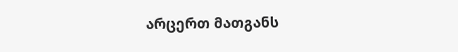არცერთ მათგანს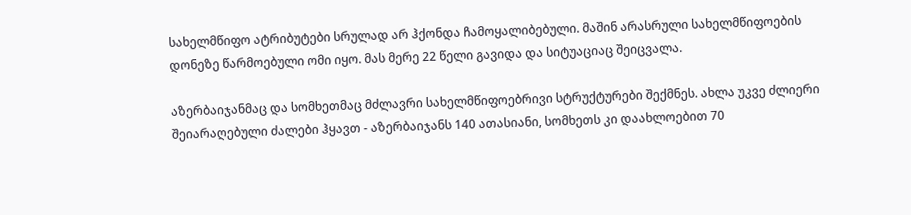სახელმწიფო ატრიბუტები სრულად არ ჰქონდა ჩამოყალიბებული. მაშინ არასრული სახელმწიფოების დონეზე წარმოებული ომი იყო. მას მერე 22 წელი გავიდა და სიტუაციაც შეიცვალა.

აზერბაიჯანმაც და სომხეთმაც მძლავრი სახელმწიფოებრივი სტრუქტურები შექმნეს. ახლა უკვე ძლიერი შეიარაღებული ძალები ჰყავთ - აზერბაიჯანს 140 ათასიანი, სომხეთს კი დაახლოებით 70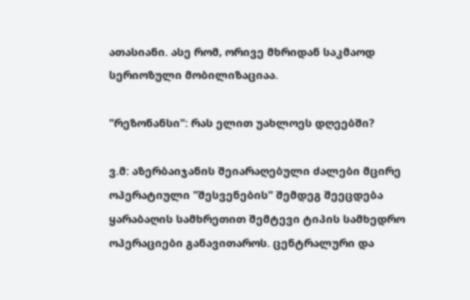ათასიანი. ასე რომ, ორივე მხრიდან საკმაოდ სერიოზული მობილიზაციაა.

"რეზონანსი": რას ელით უახლოეს დღეებში?

ვ.მ: აზერბაიჯანის შეიარაღებული ძალები მცირე ოპერატიული "შესვენების" შემდეგ შეეცდება ყარაბაღის სამხრეთით შემტევი ტიპის სამხედრო ოპერაციები განავითაროს. ცენტრალური და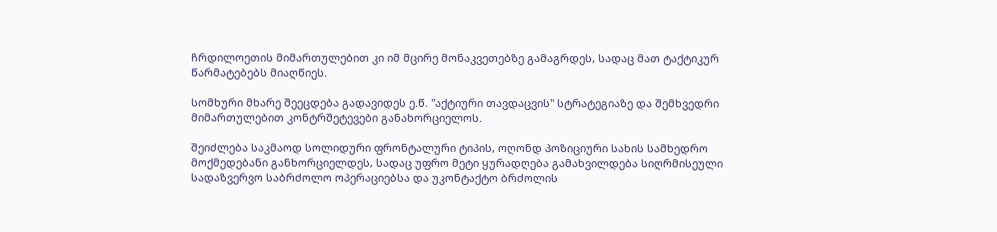ჩრდილოეთის მიმართულებით კი იმ მცირე მონაკვეთებზე გამაგრდეს, სადაც მათ ტაქტიკურ წარმატებებს მიაღწიეს.

სომხური მხარე შეეცდება გადავიდეს ე.წ. "აქტიური თავდაცვის" სტრატეგიაზე და შემხვედრი მიმართულებით კონტრშეტევები განახორციელოს.

შეიძლება საკმაოდ სოლიდური ფრონტალური ტიპის, ოღონდ პოზიციური სახის სამხედრო მოქმედებანი განხორციელდეს, სადაც უფრო მეტი ყურადღება გამახვილდება სიღრმისეული სადაზვერვო საბრძოლო ოპერაციებსა და უკონტაქტო ბრძოლის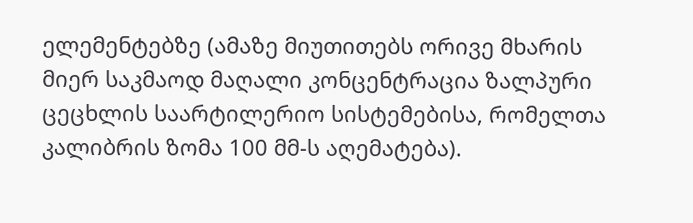ელემენტებზე (ამაზე მიუთითებს ორივე მხარის მიერ საკმაოდ მაღალი კონცენტრაცია ზალპური ცეცხლის საარტილერიო სისტემებისა, რომელთა კალიბრის ზომა 100 მმ-ს აღემატება).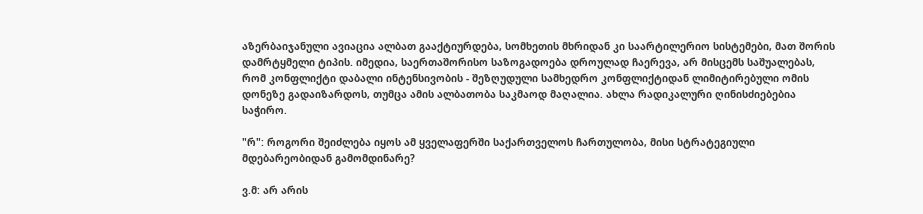აზერბაიჯანული ავიაცია ალბათ გააქტიურდება, სომხეთის მხრიდან კი საარტილერიო სისტემები, მათ შორის დამრტყმელი ტიპის. იმედია, საერთაშორისო საზოგადოება დროულად ჩაერევა, არ მისცემს საშუალებას, რომ კონფლიქტი დაბალი ინტენსივობის - შეზღუდული სამხედრო კონფლიქტიდან ლიმიტირებული ომის დონეზე გადაიზარდოს, თუმცა ამის ალბათობა საკმაოდ მაღალია. ახლა რადიკალური ღინისძიებებია საჭირო.

"რ": როგორი შეიძლება იყოს ამ ყველაფერში საქართველოს ჩართულობა, მისი სტრატეგიული მდებარეობიდან გამომდინარე?

ვ.მ: არ არის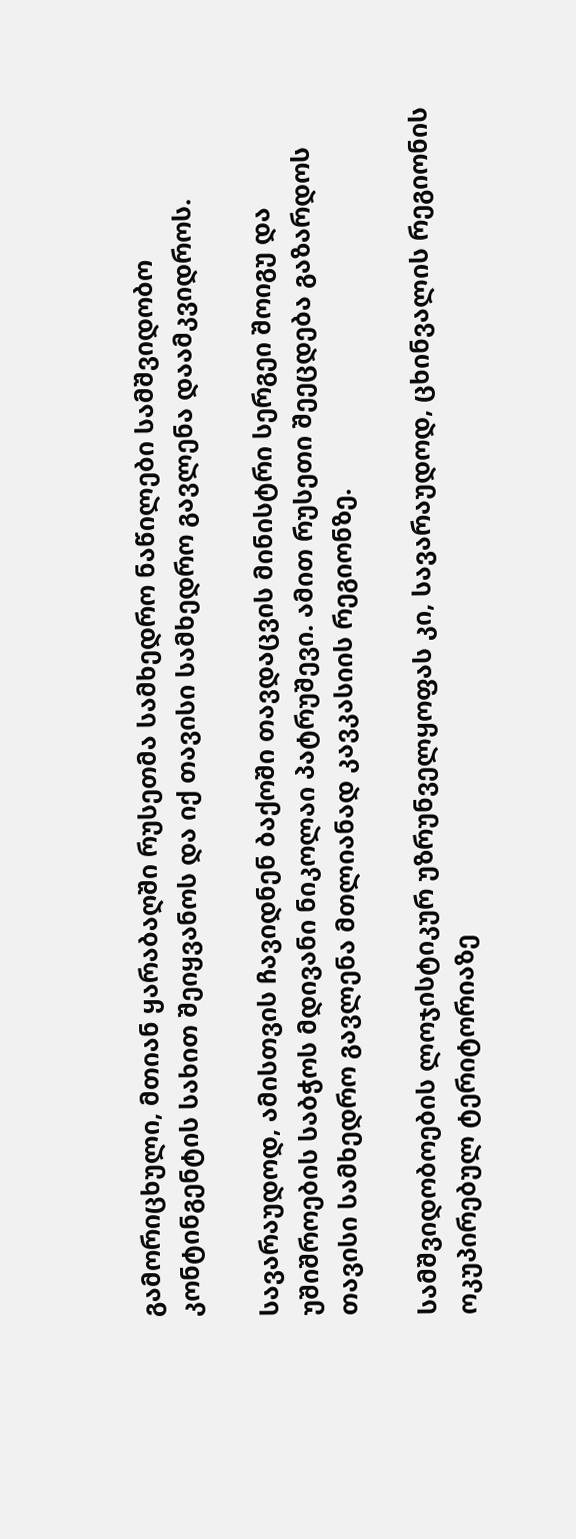გამორიცხული, მთიან ყარაბაღში რუსეთმა სამხედრო ნაწილები სამშვიდობო კონტინგენტის სახით შეიყვანოს და იქ თავისი სამხედრო გავლენა დაამკვიდროს.

სავარაუდოდ, ამისთვის ჩავიდნენ ბაქოში თავდაცვის მინისტრი სერგეი შოიგუ და უშიშროების საბჭოს მდივანი ნიკოლაი პატრუშევი. ამით რუსეთი შეეცდება გაზარდოს თავისი სამხედრო გავლენა მთლიანად კავკასიის რეგიონზე.

სამშვიდობოების ლოჯისტიკურ უზრუნველყოფას კი, სავარაუდოდ, ცხინვალის რეგიონის ოკუპირებულ ტერიტორიაზე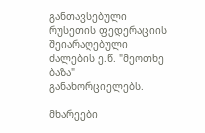განთავსებული რუსეთის ფედერაციის შეიარაღებული ძალების ე.წ. "მეოთხე ბაზა" განახორციელებს.

მხარეები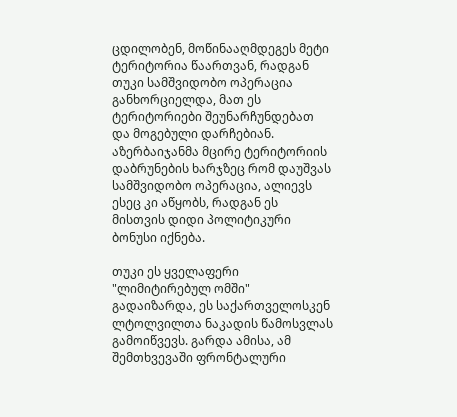ცდილობენ, მოწინააღმდეგეს მეტი ტერიტორია წაართვან, რადგან თუკი სამშვიდობო ოპერაცია განხორციელდა, მათ ეს ტერიტორიები შეუნარჩუნდებათ და მოგებული დარჩებიან. აზერბაიჯანმა მცირე ტერიტორიის დაბრუნების ხარჯზეც რომ დაუშვას სამშვიდობო ოპერაცია, ალიევს ესეც კი აწყობს, რადგან ეს მისთვის დიდი პოლიტიკური ბონუსი იქნება.

თუკი ეს ყველაფერი "ლიმიტირებულ ომში" გადაიზარდა, ეს საქართველოსკენ ლტოლვილთა ნაკადის წამოსვლას გამოიწვევს. გარდა ამისა, ამ შემთხვევაში ფრონტალური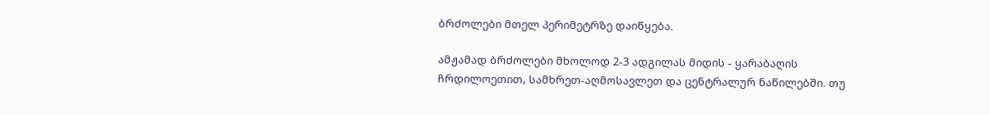ბრძოლები მთელ პერიმეტრზე დაიწყება.

ამჟამად ბრძოლები მხოლოდ 2-3 ადგილას მიდის - ყარაბაღის ჩრდილოეთით, სამხრეთ-აღმოსავლეთ და ცენტრალურ ნაწილებში. თუ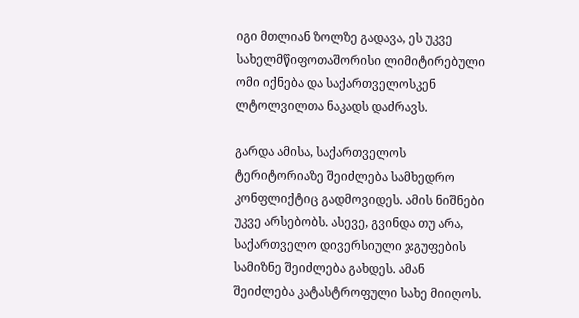იგი მთლიან ზოლზე გადავა, ეს უკვე სახელმწიფოთაშორისი ლიმიტირებული ომი იქნება და საქართველოსკენ ლტოლვილთა ნაკადს დაძრავს.

გარდა ამისა, საქართველოს ტერიტორიაზე შეიძლება სამხედრო კონფლიქტიც გადმოვიდეს. ამის ნიშნები უკვე არსებობს. ასევე, გვინდა თუ არა, საქართველო დივერსიული ჯგუფების სამიზნე შეიძლება გახდეს. ამან შეიძლება კატასტროფული სახე მიიღოს.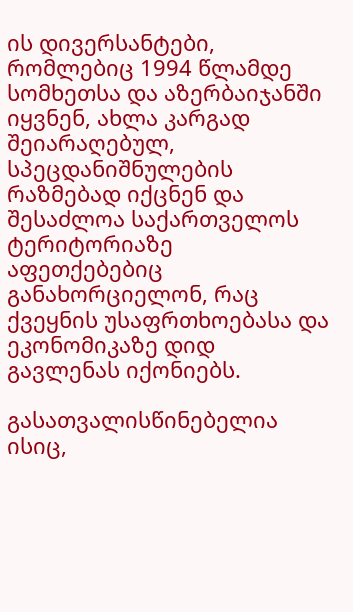ის დივერსანტები, რომლებიც 1994 წლამდე სომხეთსა და აზერბაიჯანში იყვნენ, ახლა კარგად შეიარაღებულ, სპეცდანიშნულების რაზმებად იქცნენ და შესაძლოა საქართველოს ტერიტორიაზე აფეთქებებიც განახორციელონ, რაც ქვეყნის უსაფრთხოებასა და ეკონომიკაზე დიდ გავლენას იქონიებს.

გასათვალისწინებელია ისიც,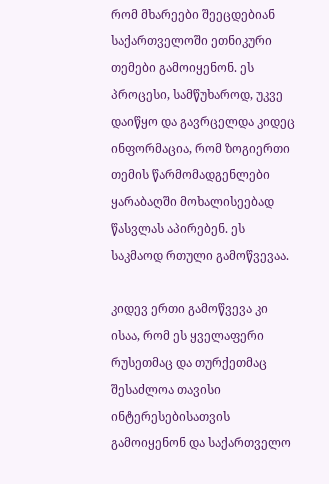რომ მხარეები შეეცდებიან საქართველოში ეთნიკური თემები გამოიყენონ. ეს პროცესი, სამწუხაროდ, უკვე დაიწყო და გავრცელდა კიდეც ინფორმაცია, რომ ზოგიერთი თემის წარმომადგენლები ყარაბაღში მოხალისეებად წასვლას აპირებენ. ეს საკმაოდ რთული გამოწვევაა.

კიდევ ერთი გამოწვევა კი ისაა, რომ ეს ყველაფერი რუსეთმაც და თურქეთმაც შესაძლოა თავისი ინტერესებისათვის გამოიყენონ და საქართველო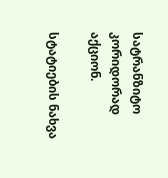სატრანზიტო კორიდორად აქციონ.

სტატიების ნახვა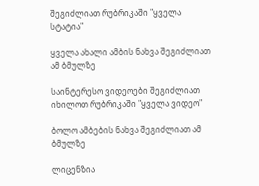შეგიძლიათ რუბრიკაში "ყველა სტატია"

ყველა ახალი ამბის ნახვა შეგიძლიათ ამ ბმულზე

საინტერესო ვიდეოები შეგიძლიათ იხილოთ რუბრიკაში "ყველა ვიდეო"

ბოლო ამბების ნახვა შეგიძლიათ ამ ბმულზე

ლიცენზია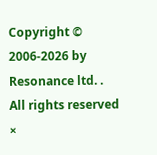Copyright © 2006-2026 by Resonance ltd. . All rights reserved
×